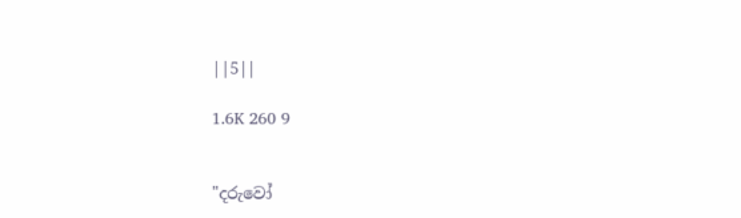||5||

1.6K 260 9


"දරුවෝ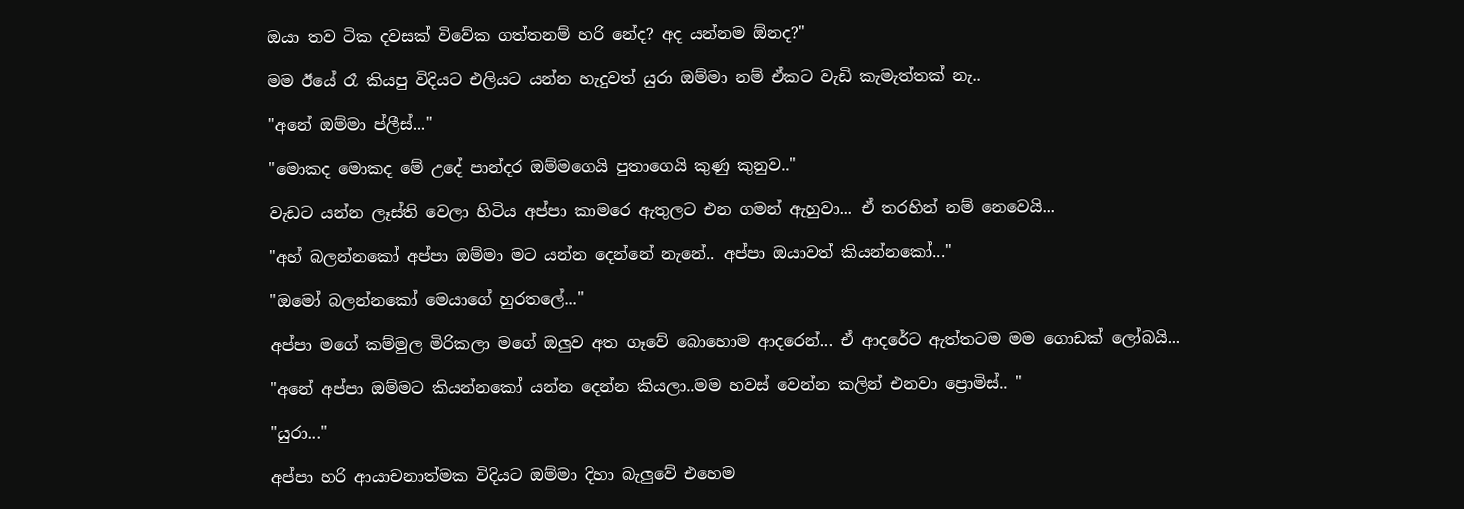ඔයා තව ටික දවසක් විවේක ගත්තනම් හරි නේද? අද යන්නම ඕනද?"

මම ඊයේ රෑ කියපු විදියට එලියට යන්න හැදුවත් යුරා ඔම්මා නම් ඒකට වැඩි කැමැත්තක් නැ..

"අනේ ඔම්මා ප්ලීස්..."

"මොකද මොකද මේ උදේ පාන්දර ඔම්මගෙයි පුතාගෙයි කුණු කුනුව.."

වැඩට යන්න ලෑස්ති වෙලා හිටිය අප්පා කාමරෙ ඇතුලට එන ගමන් ඇහුවා... ඒ තරහින් නම් නෙවෙයි...

"අහ් බලන්නකෝ අප්පා ඔම්මා මට යන්න දෙන්නේ නැනේ.. අප්පා ඔයාවත් කියන්නකෝ..."

"ඔමෝ බලන්නකෝ මෙයාගේ හුරතලේ..."

අප්පා මගේ කම්මුල මිරිකලා මගේ ඔලුව අත ගෑවේ බොහොම ආදරෙන්... ඒ ආදරේට ඇත්තටම මම ගොඩක් ලෝබයි...

"අනේ අප්පා ඔම්මට කියන්නකෝ යන්න දෙන්න කියලා..මම හවස් වෙන්න කලින් එනවා ප්‍රොමිස්.. "

"යුරා..."

අප්පා හරි ආයාචනාත්මක විදියට ඔම්මා දිහා බැලුවේ එහෙම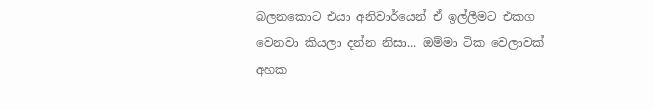බලනකොට එයා අනිවාර්යෙන් ඒ ඉල්ලීමට එකග වෙනවා කියලා දන්න නිසා... ඔම්මා ටික වෙලාවක් අහක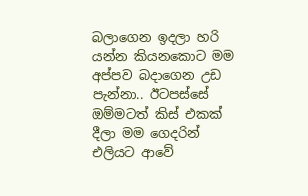බලාගෙන ඉදලා හරි යන්න කියනකොට මම අප්පව බදාගෙන උඩ පැන්නා.. ඊටපස්සේ ඔම්මටත් කිස් එකක් දීලා මම ගෙදරින් එලියට ආවේ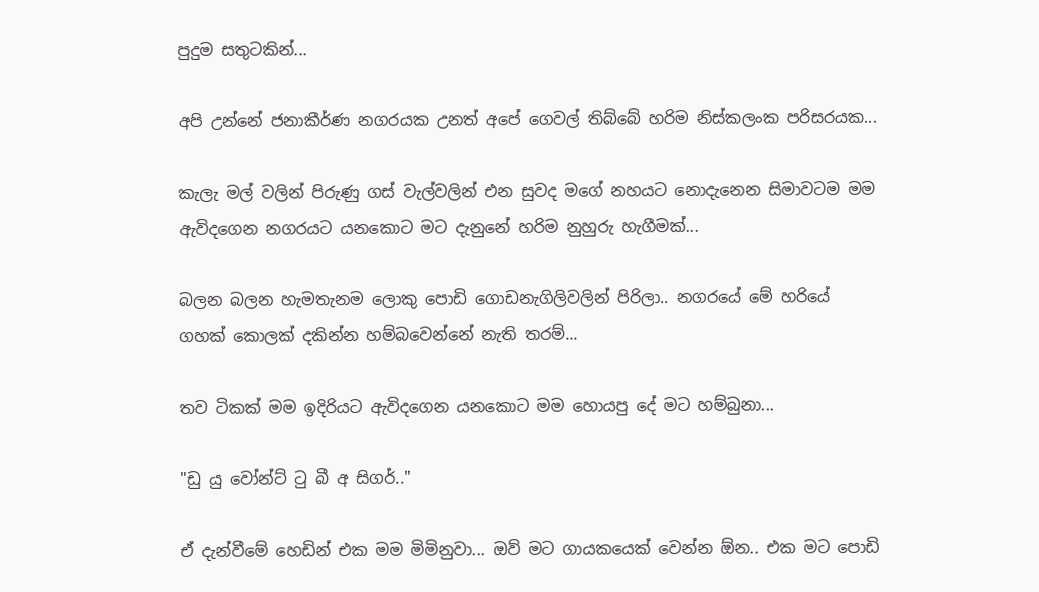පුදුම සතුටකින්...

අපි උන්නේ ජනාකීර්ණ නගරයක උනත් අපේ ගෙවල් තිබ්බේ හරිම නිස්කලංක පරිසරයක...

කැලැ මල් වලින් පිරුණු ගස් වැල්වලින් එන සුවද මගේ නහයට නොදැනෙන සිමාවටම මම ඇවිදගෙන නගරයට යනකොට මට දැනුනේ හරිම නුහුරු හැගීමක්...

බලන බලන හැමතැනම ලොකු පොඩි ගොඩනැගිලිවලින් පිරිලා.. නගරයේ මේ හරියේ ගහක් කොලක් දකින්න හම්බවෙන්නේ නැති තරම්...

තව ටිකක් මම ඉදිරියට ඇවිදගෙන යනකොට මම හොයපු දේ මට හම්බුනා...

"ඩු යු වෝන්ට් ටු බී අ සිගර්.."

ඒ දැන්වීමේ හෙඩින් එක මම මිමිනුවා... ඔව් මට ගායකයෙක් වෙන්න ඕන.. එක මට පොඩි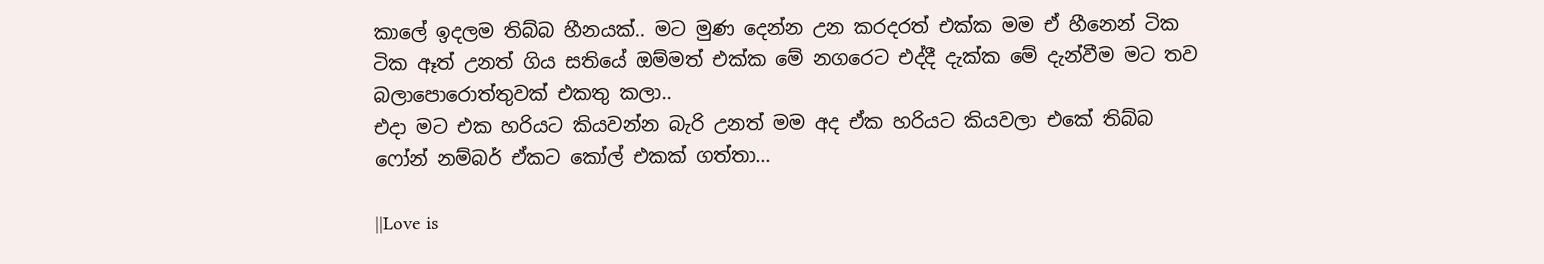කාලේ ඉදලම තිබ්බ හීනයක්.. මට මුණ දෙන්න උන කරදරත් එක්ක මම ඒ හීනෙන් ටික ටික ඈත් උනත් ගිය සතියේ ඔම්මත් එක්ක මේ නගරෙට එද්දී දැක්ක මේ දැන්වීම මට තව බලාපොරොත්තුවක් එකතු කලා..
එදා මට එක හරියට කියවන්න බැරි උනත් මම අද ඒක හරියට කියවලා එකේ තිබ්බ ෆෝන් නම්බර් ඒකට කෝල් එකක් ගත්තා...

||Love is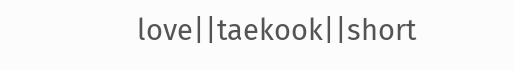love||taekook||short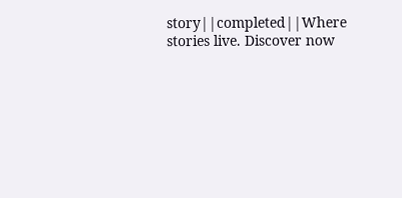story||completed||Where stories live. Discover now